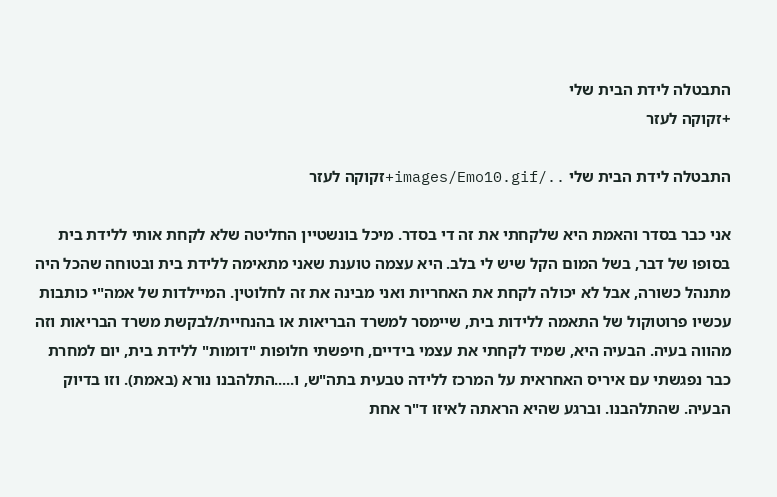התבטלה לידת הבית שלי
+זקוקה לעזר

התבטלה לידת הבית שלי ../images/Emo10.gif+זקוקה לעזר

אני כבר בסדר והאמת היא שלקחתי את זה די בסדר. מיכל בונשטיין החליטה שלא לקחת אותי ללידת בית בסופו של דבר, בשל המום הקל שיש לי בלב. היא עצמה טוענת שאני מתאימה ללידת בית ובטוחה שהכל היה מתנהל כשורה, אבל לא יכולה לקחת את האחריות ואני מבינה את זה לחלוטין. המיילדות של אמה"י כותבות עכשיו פרוטוקול של התאמה ללידות בית, שיימסר למשרד הבריאות או בהנחיית/לבקשת משרד הבריאות וזה מהווה בעיה. הבעיה היא, שמיד לקחתי את עצמי בידיים, חיפשתי חלופות "דומות" ללידת בית, יום למחרת כבר נפגשתי עם איריס האחראית על המרכז ללידה טבעית בתה"ש, ו.....התלהבנו נורא (באמת). וזו בדיוק הבעיה. שהתלהבנו. וברגע שהיא הראתה לאיזו ד"ר אחת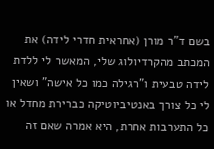בשם ד"ר מורן (אחראית חדרי לידה) את המכתב מהקרדיולוג שלי, המאשר לי ללדת לידה טבעית ו"רגילה כמו כל אישה" ושאין לי כל צורך באנטיביוטיקה כברירת מחדל או כל התערבות אחרת, היא אמרה שאם זה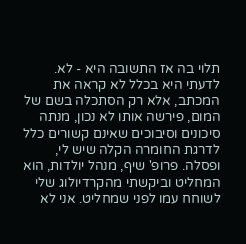תלוי בה אז התשובה היא - לא. לדעתי היא בכלל לא קראה את המכתב, אלא רק הסתכלה בשם של המום, פירשה אותו לא נכון, מנתה סיכונים וסיבוכים שאינם קשורים כלל לדרגת החומרה הקלה שיש לי, ופסלה. פרופ' שיף, מנהל יולדות, הוא המחליט וביקשתי מהקרדיולוג שלי לשוחח עמו לפני שמחליט. אני לא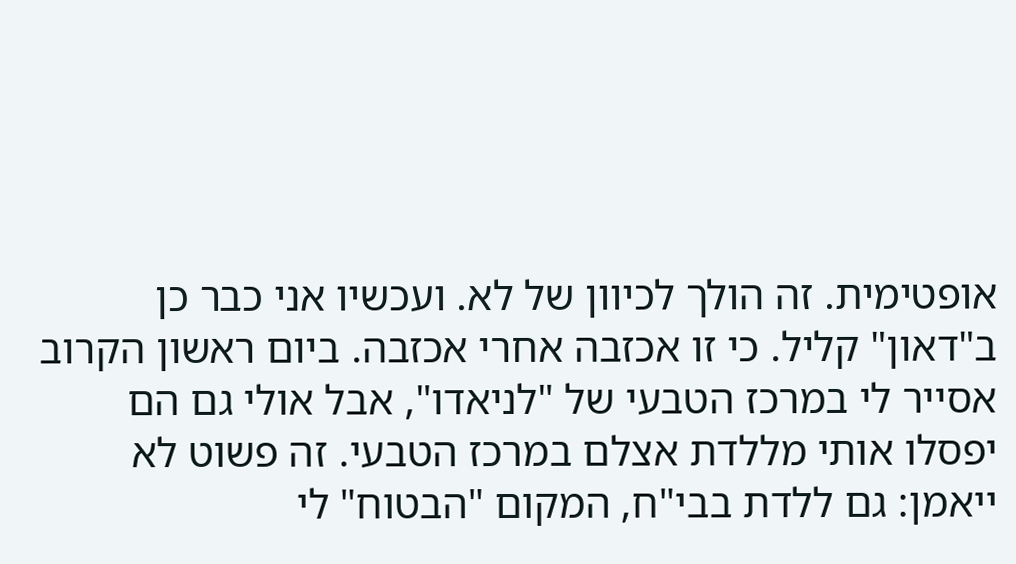אופטימית. זה הולך לכיוון של לא. ועכשיו אני כבר כן ב"דאון" קליל. כי זו אכזבה אחרי אכזבה. ביום ראשון הקרוב אסייר לי במרכז הטבעי של "לניאדו", אבל אולי גם הם יפסלו אותי מללדת אצלם במרכז הטבעי. זה פשוט לא ייאמן: גם ללדת בבי"ח, המקום "הבטוח" לי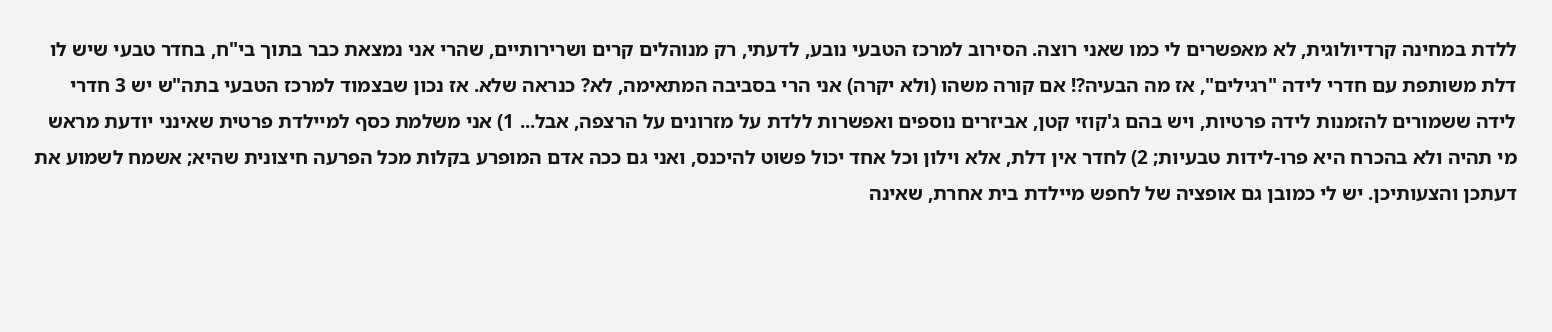ללדת במחינה קרדיולוגית, לא מאפשרים לי כמו שאני רוצה. הסירוב למרכז הטבעי נובע, לדעתי, רק מנוהלים קרים ושרירותיים, שהרי אני נמצאת כבר בתוך בי"ח, בחדר טבעי שיש לו דלת משותפת עם חדרי לידה "רגילים", אז מה הבעיה?! אם קורה משהו (ולא יקרה) אני הרי בסביבה המתאימה, לא? כנראה שלא. אז נכון שבצמוד למרכז הטבעי בתה"ש יש 3 חדרי לידה ששמורים להזמנות לידה פרטיות, ויש בהם ג'קוזי קטן, אביזרים נוספים ואפשרות ללדת על מזרונים על הרצפה, אבל... 1) אני משלמת כסף למיילדת פרטית שאינני יודעת מראש מי תהיה ולא בהכרח היא פרו-לידות טבעיות; 2) לחדר אין דלת, אלא וילון וכל אחד יכול פשוט להיכנס, ואני גם ככה אדם המופרע בקלות מכל הפרעה חיצונית שהיא; אשמח לשמוע את דעתכן והצעותיכן. יש לי כמובן גם אופציה של לחפש מיילדת בית אחרת, שאינה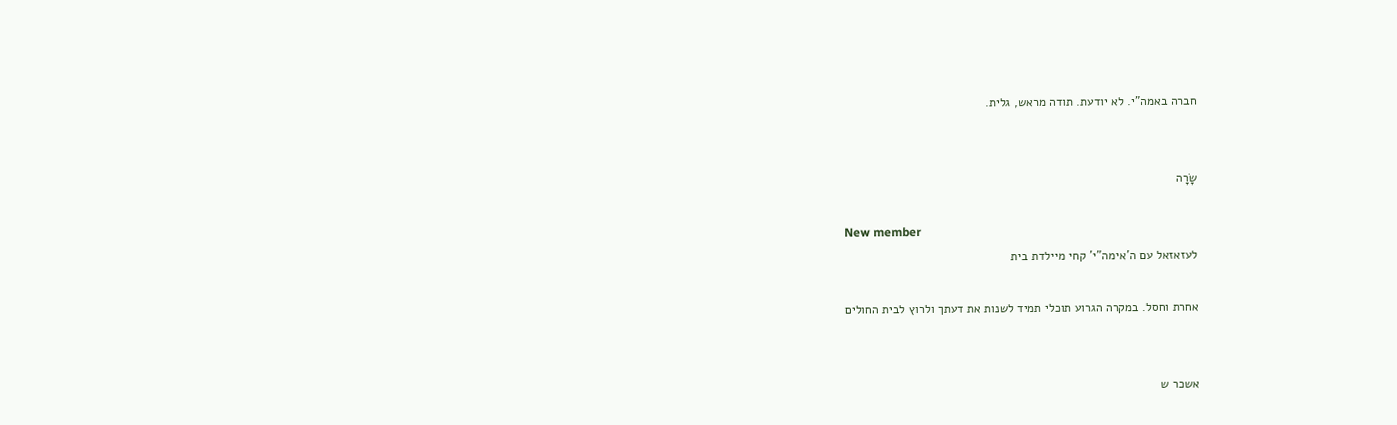חברה באמה"י. לא יודעת. תודה מראש, גלית.


שָׂרָה

New member
לעזאזאל עם ה'אימה"י' קחי מיילדת בית

אחרת וחסל. במקרה הגרוע תוכלי תמיד לשנות את דעתך ולרוץ לבית החולים


אשכר ש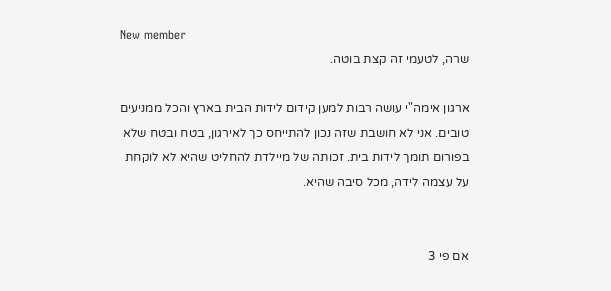New member
שרה, לטעמי זה קצת בוטה.

ארגון אימה"י עושה רבות למען קידום לידות הבית בארץ והכל ממניעים טובים. אני לא חושבת שזה נכון להתייחס כך לאירגון, בטח ובטח שלא בפורום תומך לידות בית. זכותה של מיילדת להחליט שהיא לא לוקחת על עצמה לידה, מכל סיבה שהיא.


אם פי 3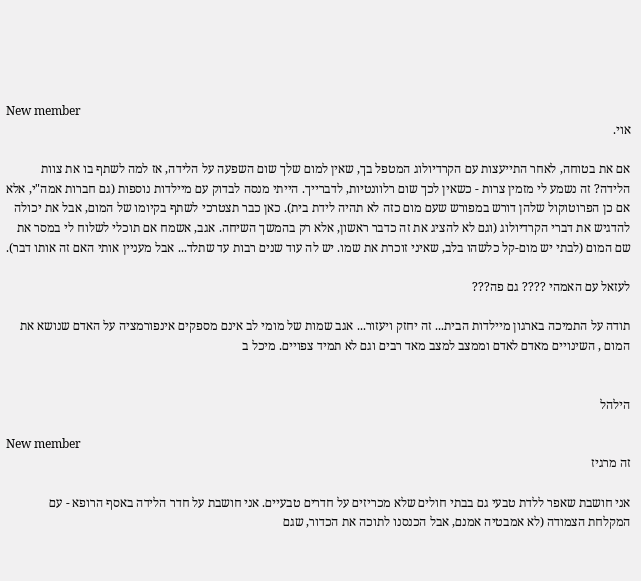New member
אוי.

אם את בטוחה, לאחר התייעצות עם הקרדיולוג המטפל בך, שאין למום שלך שום השפעה על הלידה, אז למה לשתף בו את צוות הלידה? זה נשמע לי מזמין צרות - כשאין לכך שום רלוונטיות, לדברייך. הייתי מנסה לבדוק עם מיילדות נוספות (גם חברות אמה"י, אלא אם כן הפרוטוקול שלהן דורש במפורש שעם מום כזה לא תהיה לידת בית). כאן כבר תצטרכי לשתף בקיומו של המום, אבל את יכולה להדגיש את דברי הקרדיולוג (וגם לא להציג את זה כדבר ראשון, אלא רק בהמשך השיחה. אגב, אשמח אם תוכלי לשלוח לי במסר את שם המום (לבתי יש מום-קל כלשהו בלב, שאיני זוכרת את שמו. יש לה עוד שנים רבות עד שתלד... אבל מעניין אותי האם זה אותו דבר).

לעזאל עם האמהי ???? גם פה???

תודה על התמיכה בארגון מיילדות הבית... זה יחזק ויעזור... אגב שמות של מומי לב אינם מספקים אינפורמציה על האדם שנושא את המום , השינויים מאדם לאדם וממצב למצב מאד רבים וגם לא תמיד צפויים. מיכל ב


הילהל

New member
זה מרגיז

אני חושבת שאפר ללדת טבעי גם בבתי חולים שלא מכריזים על חדרים טבעיים. אני חושבת על חדר הלידה באסף הרופא - עם המקלחת הצמודה (לא אמבטיה אמנם, אבל הכנסנו לתוכה את הכדור, שגם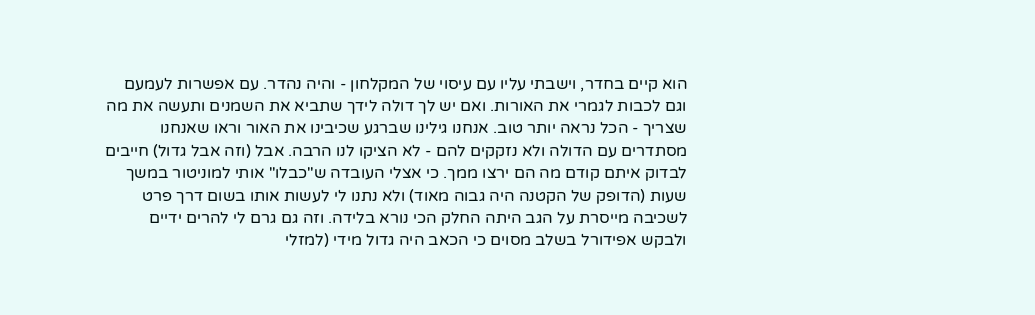הוא קיים בחדר, וישבתי עליו עם עיסוי של המקלחון - והיה נהדר. עם אפשרות לעמעם וגם לכבות לגמרי את האורות. ואם יש לך דולה לידך שתביא את השמנים ותעשה את מה שצריך - הכל נראה יותר טוב. אנחנו גילינו שברגע שכיבינו את האור וראו שאנחנו מסתדרים עם הדולה ולא נזקקים להם - לא הציקו לנו הרבה. אבל (וזה אבל גדול) חייבים לבדוק איתם קודם מה הם ירצו ממך. כי אצלי העובדה ש"כבלו" אותי למוניטור במשך שעות (הדופק של הקטנה היה גבוה מאוד) ולא נתנו לי לעשות אותו בשום דרך פרט לשכיבה מייסרת על הגב היתה החלק הכי נורא בלידה. וזה גם גרם לי להרים ידיים ולבקש אפידורל בשלב מסוים כי הכאב היה גדול מידי (למזלי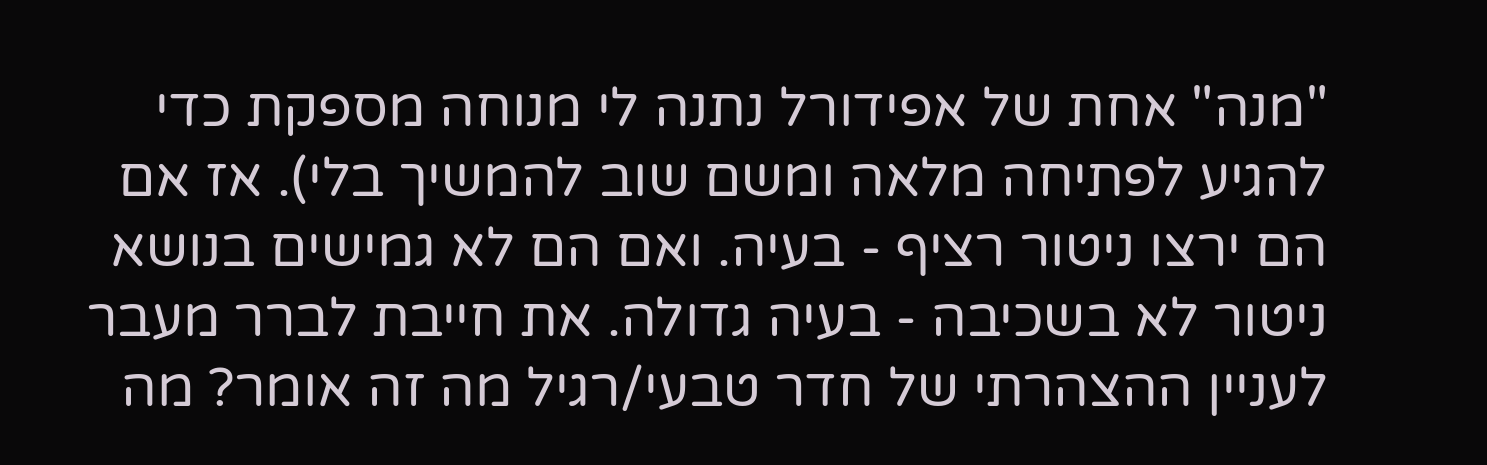"מנה" אחת של אפידורל נתנה לי מנוחה מספקת כדי להגיע לפתיחה מלאה ומשם שוב להמשיך בלי). אז אם הם ירצו ניטור רציף - בעיה. ואם הם לא גמישים בנושא ניטור לא בשכיבה - בעיה גדולה. את חייבת לברר מעבר לעניין ההצהרתי של חדר טבעי/רגיל מה זה אומר? מה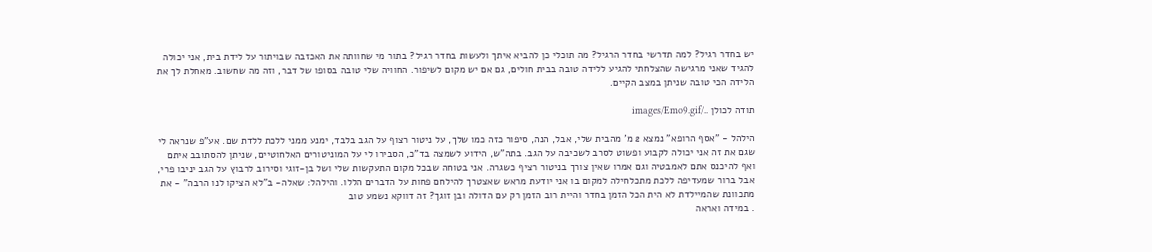יש בחדר רגיל? למה תדרשי בחדר הרגיל? מה תוכלי כן להביא איתך ולעשות בחדר רגיל? בתור מי שחוותה את האכזבה שבויתור על לידת בית, אני יכולה להגיד שאני מרגישה שהצלחתי להגיע ללידה טובה בבית חולים, גם אם יש מקום לשיפור. החוויה שלי טובה בסופו של דבר, וזה מה שחשוב. מאחלת לך את הלידה הכי טובה שניתן במצב הקיים.

תודה לכולן ../images/Emo9.gif

הילהל - "אסף הרופא" נמצא 2 מ' מהבית שלי, אבל, הנה, סיפור כזה כמו שלך, על ניטור רצוף על הגב בלבד, ימנע ממני ללכת ללדת שם. אע"פ שנראה לי שגם את זה אני יכולה לקבוע ופשוט לסרב לשכיבה על הגב. בתה"ש, הידוע לשמצה בד"כ, הסבירו לי על המוניטורים האלחוטיים, שניתן להסתובב איתם ואף להיכנס אתם לאמבטיה וגם אמרו שאין צורך בניטור רציף כשגרה. אני בטוחה שבכל מקום התעקשות שלי ושל בן-זוגי וסירוב לרבוץ על הגב יניבו פרי, אבל ברור שמעדיפה ללכת מתכלחילה למקום בו אני יודעת מראש שאצטרך להילחם פחות על הדברים הללו. והילהל: שאלה- ב"לא הציקו לנו הרבה" - את מתכוונת שהמיילדת לא הית הכל הזמן בחדר והיית רוב הזמן רק עם הדולה ובן זוגך? זה דווקא נשמע טוב
. במידה ואראה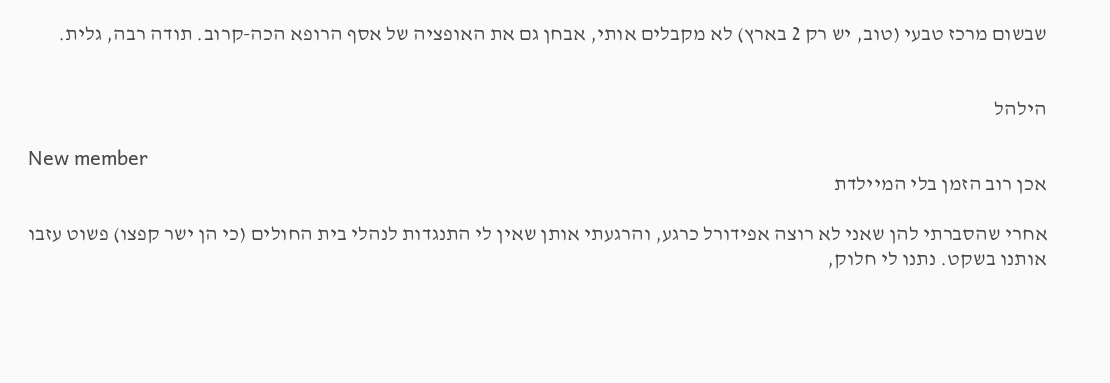שבשום מרכז טבעי (טוב, יש רק 2 בארץ) לא מקבלים אותי, אבחן גם את האופציה של אסף הרופא הכה-קרוב. תודה רבה, גלית.


הילהל

New member
אכן רוב הזמן בלי המיילדת

אחרי שהסברתי להן שאני לא רוצה אפידורל כרגע, והרגעתי אותן שאין לי התנגדות לנהלי בית החולים (כי הן ישר קפצו) פשוט עזבו אותנו בשקט. נתנו לי חלוק,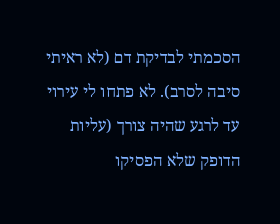הסכמתי לבדיקת דם (לא ראיתי סיבה לסרב). לא פתחו לי עירוי עד לרגע שהיה צורך (עליות הדופק שלא הפסיקו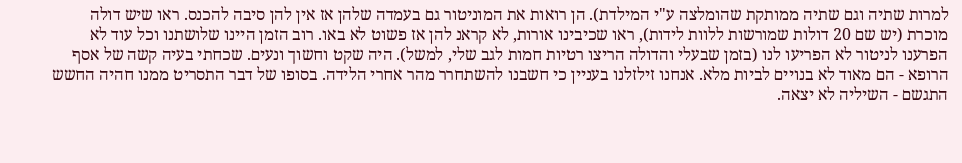למרות שתיה וגם שתיה ממותקת שהומלצה ע"י המילדת). הן רואות את המוניטור גם בעמדה שלהן אז אין להן סיבה להכנס. ראו שיש דולה מוכרת (יש שם 20 דולות שמורשות ללוות לידות), ראו שכיבינו אורות, לא קראנ להן אז פשוט לא באו. רוב הזמן היינו שלושתנו וכל עוד לא הפרענו לניטור לא הפריעו לנו (בזמן שבעלי והדולה הריצו רטיות חמות לגב שלי, למשל). היה שקט וחשוך ונעים. שכחתי בעיה קשה של אסף הרופא - הם מאוד לא בנויים לביות מלא. אנחנו זילזלנו בעניין כי חשבנו להשתחרר מהר אחרי הלידה. בסופו של דבר התסריט ממנו חהיה החשש התגשם - השיליה לא יצאה.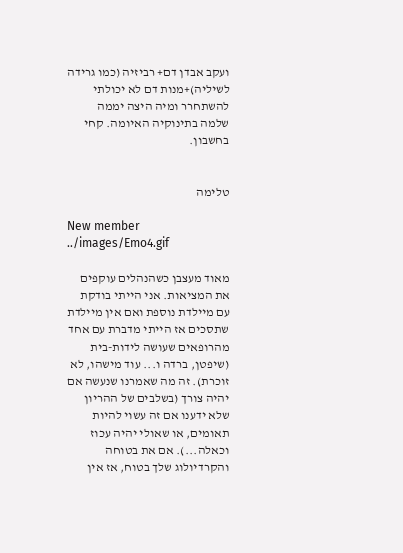ועקב אבדן דם+ רביזיה (כמו גרידה לשיליה)+מנות דם לא יכולתי להשתחרר ומיה היצה יממה שלמה בתינוקיה האיומה. קחי בחשבון.


טלימה

New member
../images/Emo4.gif

מאוד מעצבן כשהנהלים עוקפים את המציאות. אני הייתי בודקת עם מיילדת נוספת ואם אין מיילדת שתסכים אז הייתי מדברת עם אחד מהרופאים שעושה לידות-בית (שיפטן, ברדה ו... עוד מישהו, לא זוכרת). זה מה שאמרנו שנעשה אם יהיה צורך (בשלבים של ההריון שלא ידענו אם זה עשוי להיות תאומים, או שאולי יהיה עכוז וכאלה...). אם את בטוחה והקרדיולוג שלך בטוח, אז אין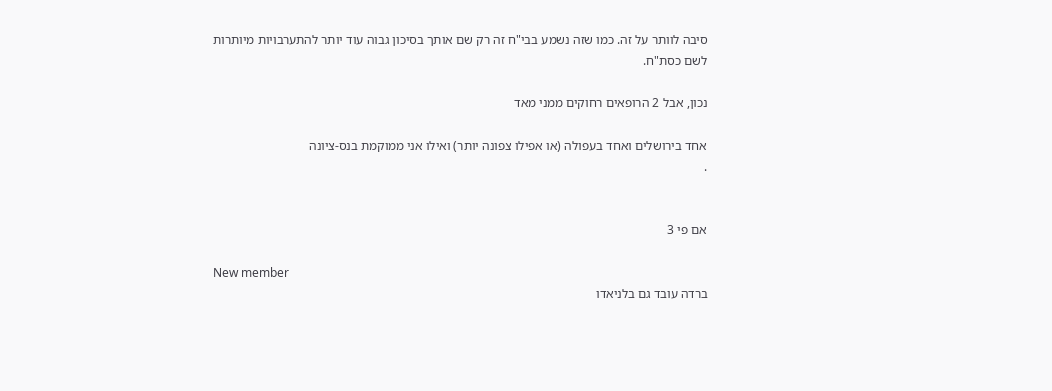סיבה לוותר על זה. כמו שזה נשמע בבי"ח זה רק שם אותך בסיכון גבוה עוד יותר להתערבויות מיותרות לשם כסת"ח.

נכון, אבל 2 הרופאים רחוקים ממני מאד

אחד בירושלים ואחד בעפולה (או אפילו צפונה יותר) ואילו אני ממוקמת בנס-ציונה
.


אם פי 3

New member
ברדה עובד גם בלניאדו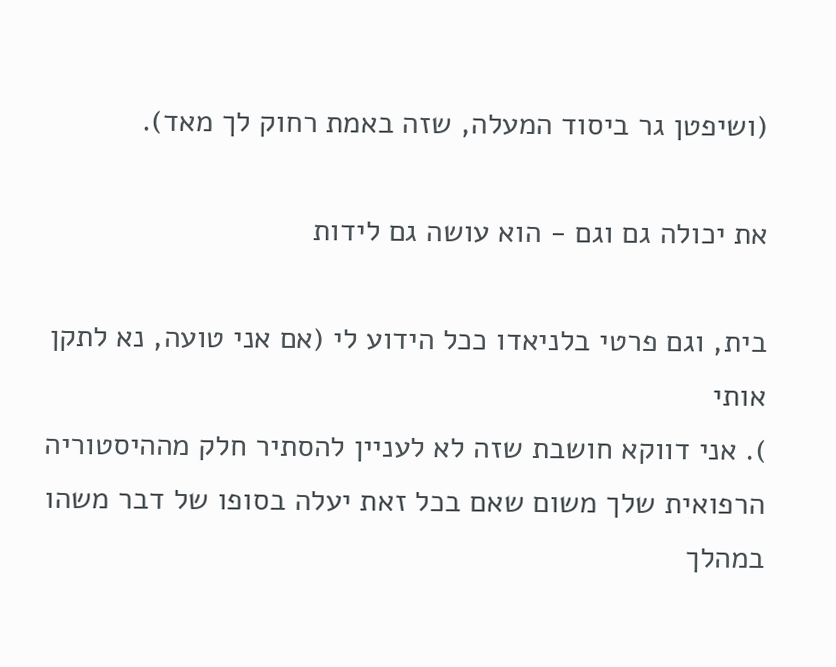(ושיפטן גר ביסוד המעלה, שזה באמת רחוק לך מאד).

את יכולה גם וגם - הוא עושה גם לידות

בית, וגם פרטי בלניאדו ככל הידוע לי (אם אני טועה, נא לתקן אותי
). אני דווקא חושבת שזה לא לעניין להסתיר חלק מההיסטוריה הרפואית שלך משום שאם בכל זאת יעלה בסופו של דבר משהו במהלך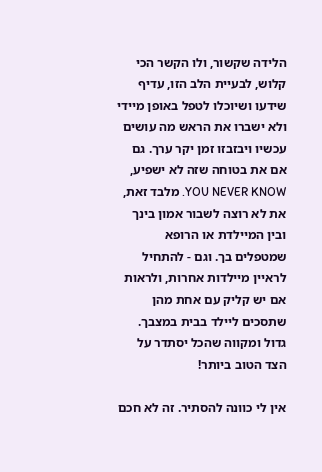הלידה שקשור, ולו הקשר הכי קלוש, לבעיית הלב הזו, עדיף שידעו ושיוכלו לטפל באופן מיידי ולא ישברו את הראש מה עושים עכשיו ויבזבזו זמן יקר ערך. גם אם את בטוחה שזה לא ישפיע, YOU NEVER KNOW. מלבד זאת, את לא רוצה לשבור אמון בינך ובין המיילדת או הרופא שמטפלים בך. וגם - להתחיל לראיין מיילדות אחרות, ולראות אם יש קליק עם אחת מהן שתסכים ליילד בבית במצבך.
גדול ומקווה שהכל יסתדר על הצד הטוב ביותר!

אין לי כוונה להסתיר. זה לא חכם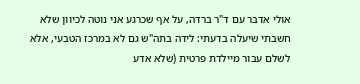אולי אדבר עם ד"ר ברדה, על אף שכרגע אני נוטה לכיוון שלא חשבתי שיעלה בדעתי: לידה בתה"ש גם לא במרכז הטבעי, אלא לשלם עבור מיילדת פרטית (שלא אדע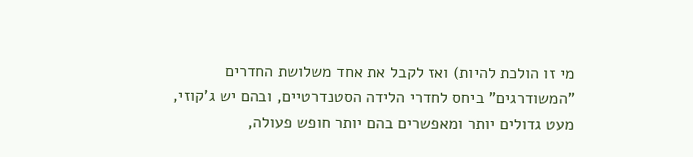מי זו הולכת להיות) ואז לקבל את אחד משלושת החדרים "המשודרגים" ביחס לחדרי הלידה הסטנדרטיים, ובהם יש ג'קוזי, מעט גדולים יותר ומאפשרים בהם יותר חופש פעולה,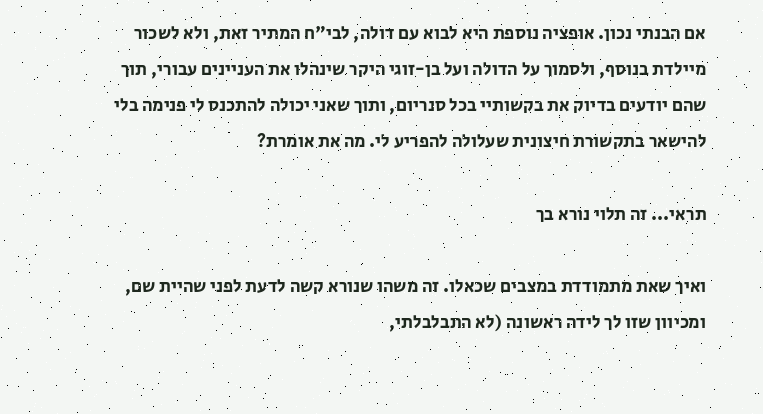אם הבנתי נכון. אופציה נוספת היא לבוא עם דולה, לבי"ח המתיר זאת, ולא לשכור מיילדת בנוסף, ולסמוך על הדולה ועל בן-זוגי היקר שינהלו את העניינים עבורי, תוך שהם יודעים בדיוק את בקשותיי בכל סנריום, ותוך שאני יכולה להתכנס לי פנימה בלי להישאר בתקשורת חיצונית שעלולה להפריע לי. מה את אומרת?

תראי... זה תלוי נורא בך

ואיך שאת מתמודדת במצבים שכאלו. זה משהו שנורא קשה לדעת לפני שהיית שם, ומכיוון שזו לך לידה ראשונה (לא התבלבלתי,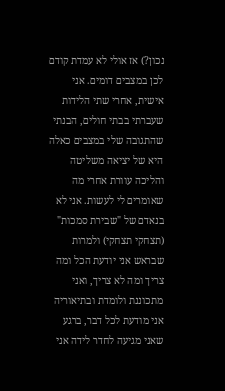נכון?) אז אולי לא עמדת קודם לכן במצבים דומים. אני אישית, אחרי שתי הלידות שעברתי בבתי חולים, הבנתי שהתגובה שלי במצבים כאלה היא של יציאה משליטה והליכה עוורת אחרי מה שאומרים לי לעשות. אני לא בנאדם של "שבירת סמכות" (תצחקי תצחקי) ולמרות שבראש אני יודעת הכל ומה צריך ומה לא צריך, ואני מתכוננת ולומדת ובתיאוריה אני מודעת לכל דבר, ברגע שאני מגיעה לחדר לידה אני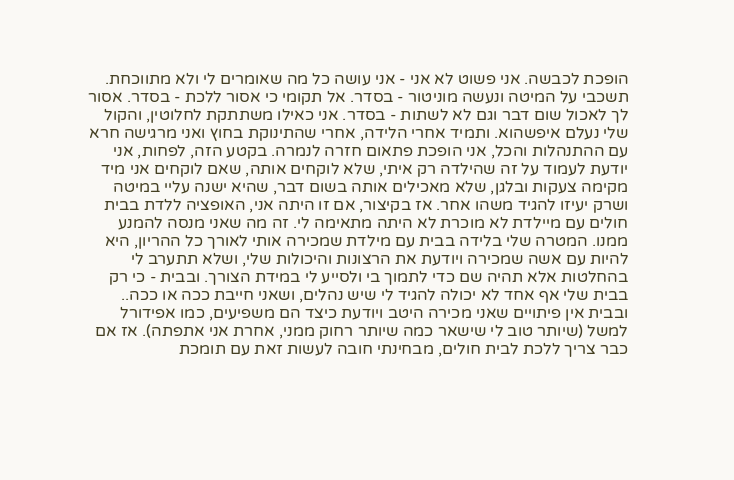הופכת לכבשה. אני פשוט לא אני - אני עושה כל מה שאומרים לי ולא מתווכחת. תשכבי על המיטה ונעשה מוניטור - בסדר. אל תקומי כי אסור ללכת - בסדר. אסור לך לאכול שום דבר וגם לא לשתות - בסדר. אני כאילו משתתקת לחלוטין, והקול שלי נעלם איפשהוא. ותמיד אחרי הלידה, אחרי שהתינוקת בחוץ ואני מרגישה חרא עם ההתנהלות והכל, אני הופכת פתאום חזרה לנמרה. בקטע הזה, לפחות, אני יודעת לעמוד על זה שהילדה רק איתי, שלא לוקחים אותה, שאם לוקחים אני מיד מקימה צעקות ובלגן, שלא מאכילים אותה בשום דבר, שהיא ישנה עליי במיטה ושרק יעיזו להגיד משהו אחר. אז בקיצור, אם זו היתה אני, האופציה ללדת בבית חולים עם מיילדת לא מוכרת לא היתה מתאימה לי. זה מה שאני מנסה להמנע ממנו. המטרה שלי בלידה בבית עם מילדת שמכירה אותי לאורך כל ההריון, היא להיות עם אשה שמכירה ויודעת את הרצונות והיכולות שלי, ושלא תתערב לי בהחלטות אלא תהיה שם כדי לתמוך בי ולסייע לי במידת הצורך. ובבית - כי רק בבית שלי אף אחד לא יכולה להגיד לי שיש נהלים, ושאני חייבת ככה או ככה.. ובבית אין פיתויים שאני מכירה היטב ויודעת כיצד הם משפיעים, כמו אפידורל למשל (שיותר טוב לי שישאר כמה שיותר רחוק ממני, אחרת אני אתפתה). אז אם כבר צריך ללכת לבית חולים, מבחינתי חובה לעשות זאת עם תומכת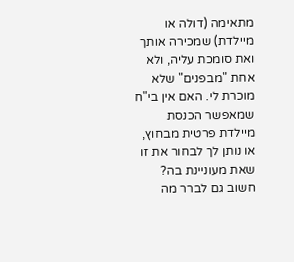מתאימה (דולה או מיילדת) שמכירה אותך ואת סומכת עליה, ולא אחת "מבפנים" שלא מוכרת לי. האם אין בי"ח שמאפשר הכנסת מיילדת פרטית מבחוץ, או נותן לך לבחור את זו שאת מעוניינת בה? חשוב גם לברר מה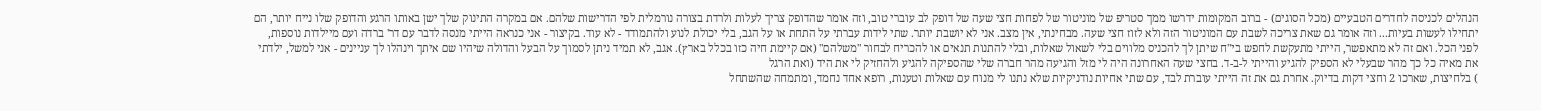הנהלים לכניסה לחדרים הטבעיים (מכל הסוגים) - ברוב המקומות ידרשו ממך סטריפ של מוניטור של לפחות חצי שעה של דופק לב עוברי טוב, וזה אומר שהדופק צריך לעלות ולרדת בצורה נורמלית לפי הדרישות שלהם. אם במקרה התינוק שלך ישן באותו הרגע והדופק שלו נייח יותר, הם יתחילו לעשות בעיות... וזה אומר גם שאת צריכה לשבת עם המוניטור הזה ולא לזוז חצי שעה. מבחינתי, אין מצב. אני לא יושבת יותר. שתי לידות עברתי על התחת או על הגב, בלי יכולת לנוע ולהתמודד - לא עוד. בקיצור - אני כנראה הייתי מנסה לדבר עם דר' ברדה ועם מיילדות נוספות, לפני הכל. ואם זה לא מתאפשר, הייתי מתעקשת לחפש בי"ח שיתן לך להכניס מלווים בלי לשאול שאלות, ובלי להתנות תנאים או להכריח לבחור "משלהם" (אם קיימת חיה כזו בכלל בארץ). אגב, לא תמיד ניתן לסמוך על הבעל והדולה שיהיו שם איתך וינהלו לך עניינים - אני למשל, ילדתי את מאיה כל כך מהר שבעלי לא הספיק להגיע והייתי ל-ב-ד. בחצי שעה האחרונה היה לי מזל והגיעה מהר חברה שלי שהספיקה להגיע ולהחזיק לי את היד (ואת הרגל
) בלחיצות, שארכו 2 וחצי דקות בדיוק. אחרת גם את זה הייתי עוברת לבד, עם שתי אחיות נודניקיות שלא נתנו לי מנוח עם שאלות וטענות, רופא אחד נחמד, ומתמחה שהשתחל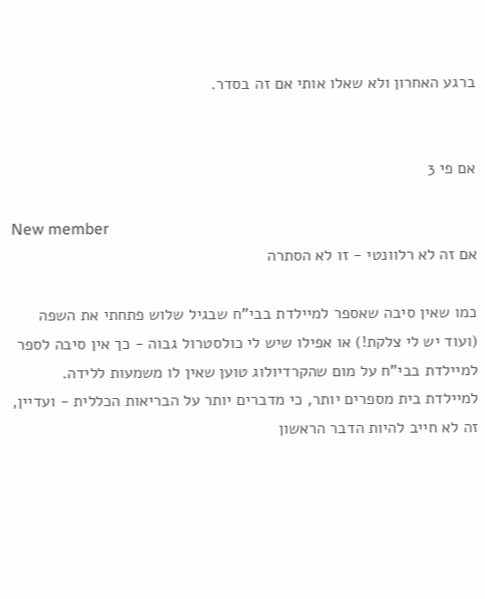ברגע האחרון ולא שאלו אותי אם זה בסדר.


אם פי 3

New member
אם זה לא רלוונטי - זו לא הסתרה

כמו שאין סיבה שאספר למיילדת בבי"ח שבגיל שלוש פתחתי את השפה (ועוד יש לי צלקת!) או אפילו שיש לי כולסטרול גבוה - כך אין סיבה לספר למיילדת בבי"ח על מום שהקרדיולוג טוען שאין לו משמעות ללידה. למיילדת בית מספרים יותר, כי מדברים יותר על הבריאות הכללית - ועדיין, זה לא חייב להיות הדבר הראשון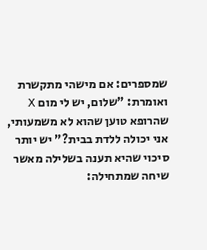שמספרים: אם מישהי מתקשרת ואומרת: "שלום, יש לי מום X שהרופא טוען שהוא לא משמעותי, אני יכולה ללדת בבית?" יש יותר סיכוי שהיא תענה בשלילה מאשר שיחה שמתחילה: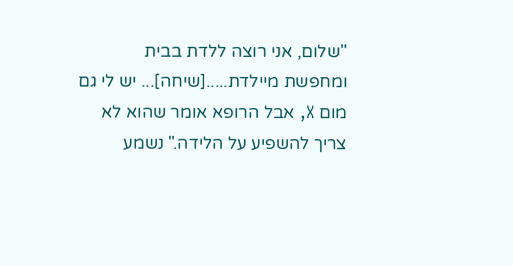"שלום, אני רוצה ללדת בבית ומחפשת מיילדת.....[שיחה]... יש לי גם מום X, אבל הרופא אומר שהוא לא צריך להשפיע על הלידה." נשמע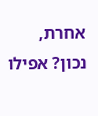אחרת, נכון? אפילו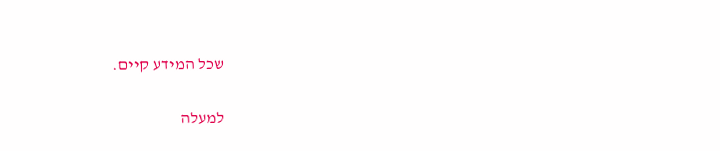שכל המידע קיים.

למעלה